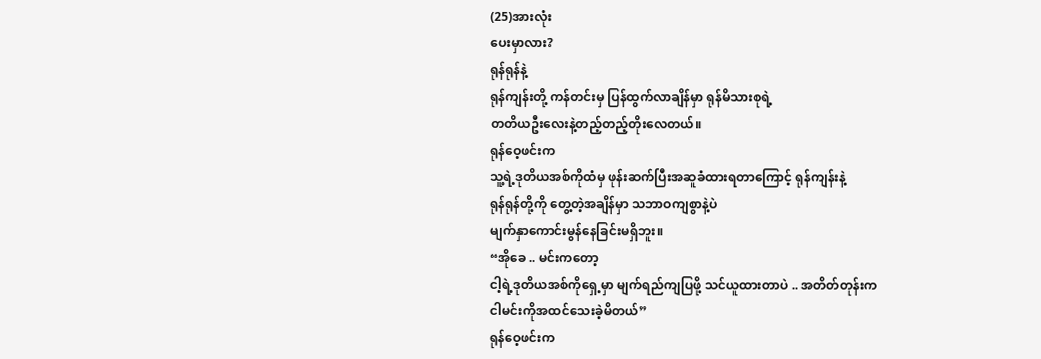(25)အားလုံး
ပေးမှာလား?
ရုန်ရုန်နဲ့
ရုန်ကျန်းတို့ ကန်တင်းမှ ပြန်ထွက်လာချိန်မှာ ရုန်မိသားစုရဲ့
တတိယဦးလေးနဲ့တည့်တည့်တိုးလေတယ်။
ရုန်ဝေ့ဖင်းက
သူ့ရဲ့ဒုတိယအစ်ကိုထံမှ ဖုန်းဆက်ပြီးအဆူခံထားရတာကြောင့် ရုန်ကျန်းနဲ့
ရုန်ရုန်တို့ကို တွေ့တဲ့အချိန်မှာ သဘာဝကျစွာနဲ့ပဲ
မျက်နှာကောင်းမွန်နေခြင်းမရှိဘူး။
“အိုခေ .. မင်းကတော့
ငါ့ရဲ့ဒုတိယအစ်ကိုရှေ့မှာ မျက်ရည်ကျပြဖို့ သင်ယူထားတာပဲ .. အတိတ်တုန်းက
ငါမင်းကိုအထင်သေးခဲ့မိတယ်”
ရုန်ဝေ့ဖင်းက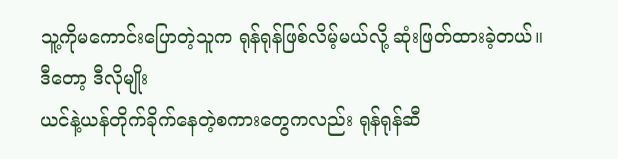သူ့ကိုမကောင်းပြောတဲ့သူက ရုန်ရုန်ဖြစ်လိမ့်မယ်လို့ ဆုံးဖြတ်ထားခဲ့တယ်။
ဒီတော့ ဒီလိုမျိုး
ယင်နဲ့ယန်တိုက်ခိုက်နေတဲ့စကားတွေကလည်း ရုန်ရုန်ဆီ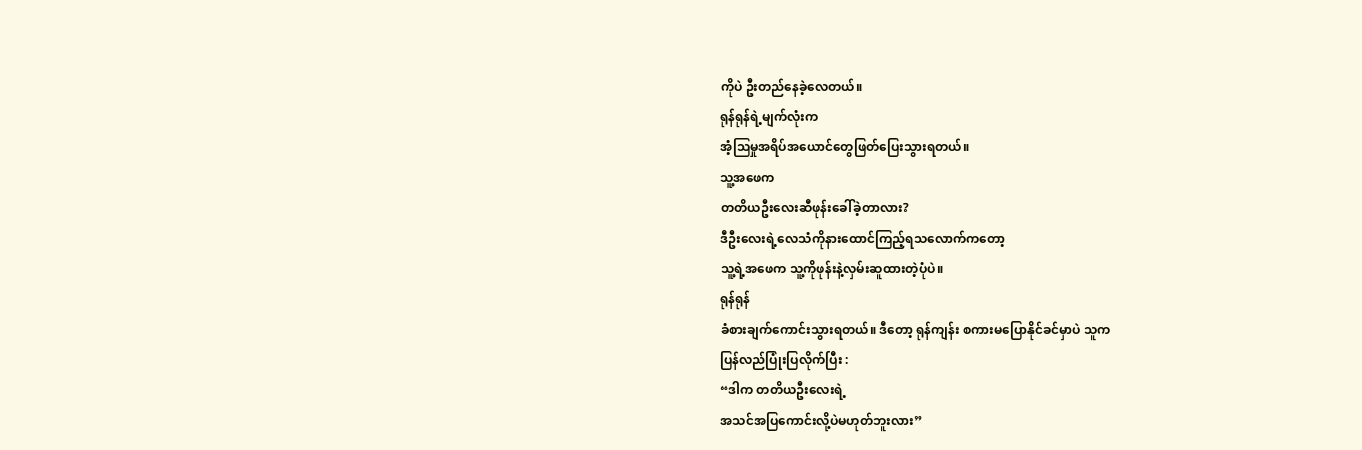ကိုပဲ ဦးတည်နေခဲ့လေတယ်။
ရုန်ရုန်ရဲ့မျက်လုံးက
အံ့ဩမှုအရိပ်အယောင်တွေဖြတ်ပြေးသွားရတယ်။
သူ့အဖေက
တတိယဦးလေးဆီဖုန်းခေါ်ခဲ့တာလား?
ဒီဦးလေးရဲ့လေသံကိုနားထောင်ကြည့်ရသလောက်ကတော့
သူ့ရဲ့အဖေက သူ့ကိုဖုန်းနဲ့လှမ်းဆူထားတဲ့ပုံပဲ။
ရုန်ရုန်
ခံစားချက်ကောင်းသွားရတယ်။ ဒီတော့ ရုန်ကျန်း စကားမပြောနိုင်ခင်မှာပဲ သူက
ပြန်လည်ပြုံးပြလိုက်ပြီး :
“ဒါက တတိယဦးလေးရဲ့
အသင်အပြကောင်းလို့ပဲမဟုတ်ဘူးလား”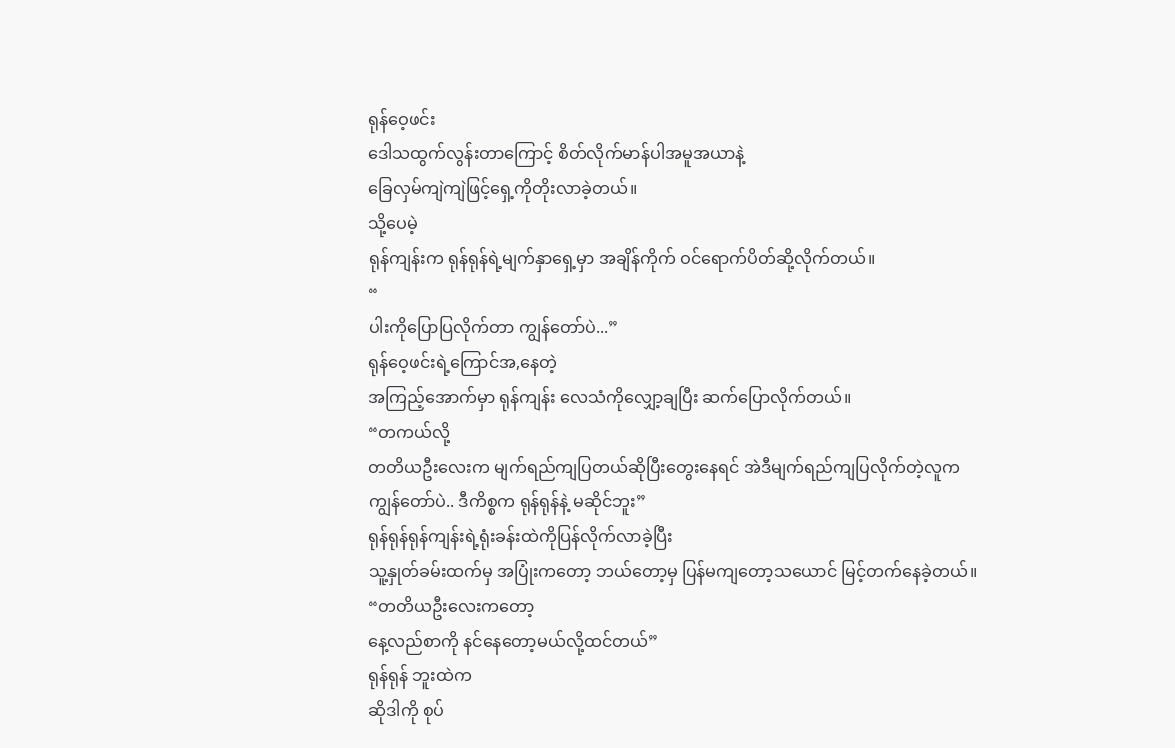ရုန်ဝေ့ဖင်း
ဒေါသထွက်လွန်းတာကြောင့် စိတ်လိုက်မာန်ပါအမူအယာနဲ့
ခြေလှမ်ကျဲကျဲဖြင့်ရှေ့ကိုတိုးလာခဲ့တယ်။
သို့ပေမဲ့
ရုန်ကျန်းက ရုန်ရုန်ရဲ့မျက်နှာရှေ့မှာ အချိန်ကိုက် ဝင်ရောက်ပိတ်ဆို့လိုက်တယ်။
“
ပါးကိုပြောပြလိုက်တာ ကျွန်တော်ပဲ...”
ရုန်ဝေ့ဖင်းရဲ့ကြောင်အ,နေတဲ့
အကြည့်အောက်မှာ ရုန်ကျန်း လေသံကိုလျှော့ချပြီး ဆက်ပြောလိုက်တယ်။
“တကယ်လို့
တတိယဦးလေးက မျက်ရည်ကျပြတယ်ဆိုပြီးတွေးနေရင် အဲဒီမျက်ရည်ကျပြလိုက်တဲ့လူက
ကျွန်တော်ပဲ.. ဒီကိစ္စက ရုန်ရုန်နဲ့ မဆိုင်ဘူး”
ရုန်ရုန်ရုန်ကျန်းရဲ့ရုံးခန်းထဲကိုပြန်လိုက်လာခဲ့ပြီး
သူ့နှုတ်ခမ်းထက်မှ အပြုံးကတော့ ဘယ်တော့မှ ပြန်မကျတော့သယောင် မြင့်တက်နေခဲ့တယ်။
“တတိယဦးလေးကတော့
နေ့လည်စာကို နင်နေတော့မယ်လို့ထင်တယ်”
ရုန်ရုန် ဘူးထဲက
ဆိုဒါကို စုပ်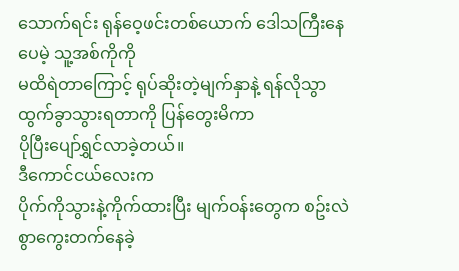သောက်ရင်း ရုန်ဝေ့ဖင်းတစ်ယောက် ဒေါသကြီးနေပေမဲ့ သူ့အစ်ကိုကို
မထိရဲတာကြောင့် ရုပ်ဆိုးတဲ့မျက်နှာနဲ့ ရန်လိုသွာထွက်ခွာသွားရတာကို ပြန်တွေးမိကာ
ပိုပြီးပျော်ရွှင်လာခဲ့တယ်။
ဒီကောင်ငယ်လေးက
ပိုက်ကိုသွားနဲ့ကိုက်ထားပြီး မျက်ဝန်းတွေက စဥ်းလဲစွာကွေးတက်နေခဲ့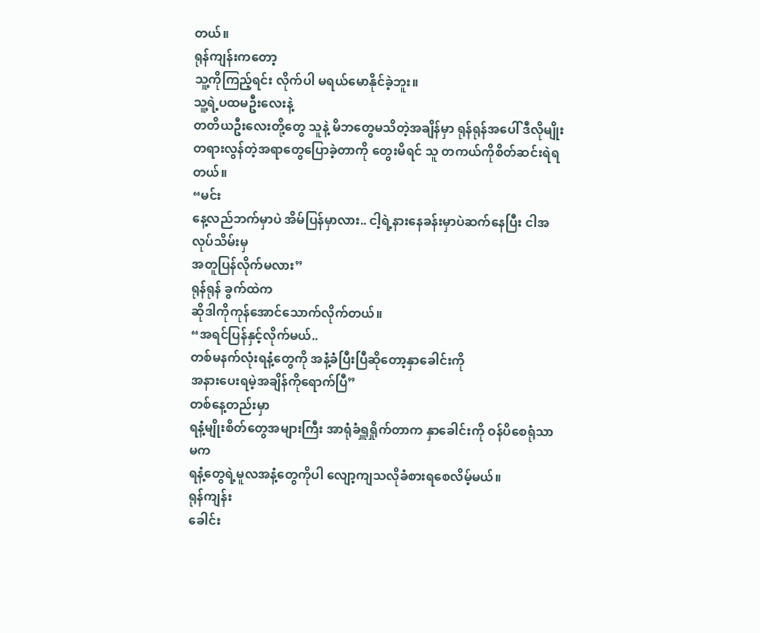တယ်။
ရုန်ကျန်းကတော့
သူ့ကိုကြည့်ရင်း လိုက်ပါ မရယ်မောနိုင်ခဲ့ဘူး။
သူ့ရဲ့ပထမဦးလေးနဲ့
တတိယဦးလေးတို့တွေ သူနဲ့ မိဘတွေမသိတဲ့အချိန်မှာ ရုန်ရုန်အပေါ် ဒီလိုမျိုး
တရားလွန်တဲ့အရာတွေပြောခဲ့တာကို တွေးမိရင် သူ တကယ်ကိုစိတ်ဆင်းရဲရတယ်။
“မင်း
နေ့လည်ဘက်မှာပဲ အိမ်ပြန်မှာလား.. ငါ့ရဲ့နားနေခန်းမှာပဲဆက်နေပြီး ငါအလုပ်သိမ်းမှ
အတူပြန်လိုက်မလား”
ရုန်ရုန် ခွက်ထဲက
ဆိုဒါကိုကုန်အောင်သောက်လိုက်တယ်။
“အရင်ပြန်နှင့်လိုက်မယ်..
တစ်မနက်လုံးရနံ့တွေကို အနံ့ခံပြီးပြီဆိုတော့နှာခေါင်းကို
အနားပေးရမဲ့အချိန်ကိုရောက်ပြီ”
တစ်နေ့တည်းမှာ
ရနံ့မျိုးစိတ်တွေအများကြီး အာရုံခံရှူရှိုက်တာက နှာခေါင်းကို ဝန်ပိစေရုံသာမက
ရနံ့တွေရဲ့မူလအနံ့တွေကိုပါ လျော့ကျသလိုခံစားရစေလိမ့်မယ်။
ရုန်ကျန်း
ခေါင်း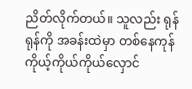ညိတ်လိုက်တယ်။ သူလည်း ရုန်ရုန်ကို အခန်းထဲမှာ တစ်နေကုန်
ကိုယ့်ကိုယ်ကိုယ်လှောင်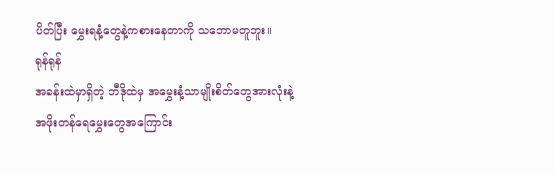ပိတ်ပြီး မွှေးရနံ့တွေနဲ့ကစားနေတာကို သဘောမတူဘူး။
ရုန်ရုန်
အခန်းထဲမှာရှိတဲ့ ဘီဒိုထဲမှ အမွှေးနံ့သာမျိုးစိတ်တွေအားလုံးနဲ့
အဖိုးတန်ရေမွှေးတွေအကြောင်း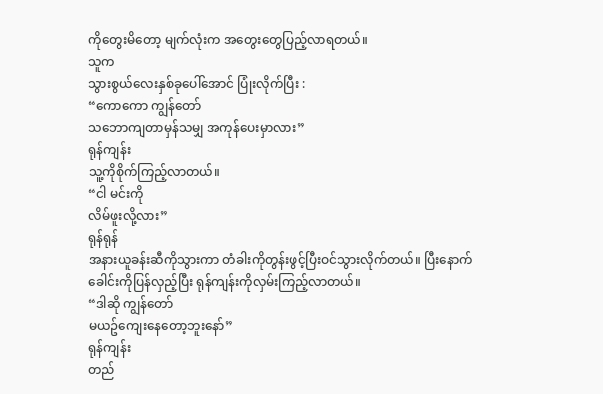ကိုတွေးမိတော့ မျက်လုံးက အတွေးတွေပြည့်လာရတယ်။
သူက
သွားစွယ်လေးနှစ်ခုပေါ်အောင် ပြုံးလိုက်ပြီး :
“ကောကော ကျွန်တော်
သဘောကျတာမှန်သမျှ အကုန်ပေးမှာလား”
ရုန်ကျန်း
သူ့ကိုစိုက်ကြည့်လာတယ်။
“ငါ မင်းကို
လိမ်ဖူးလို့လား”
ရုန်ရုန်
အနားယူခန်းဆီကိုသွားကာ တံခါးကိုတွန်းဖွင့်ပြီးဝင်သွားလိုက်တယ်။ ပြီးနောက်
ခေါင်းကိုပြန်လှည့်ပြီး ရုန်ကျန်းကိုလှမ်းကြည့်လာတယ်။
“ဒါဆို ကျွန်တော်
မယဥ်ကျေးနေတော့ဘူးနော်”
ရုန်ကျန်း
တည်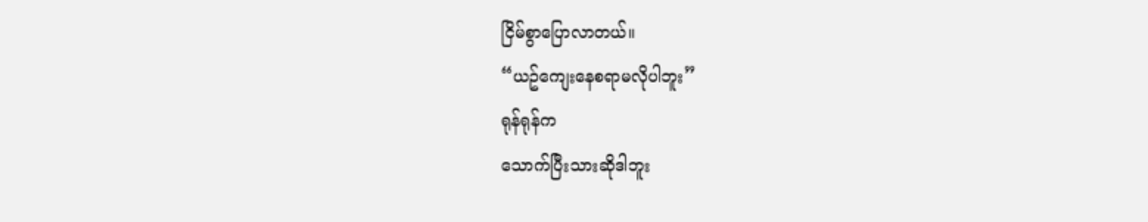ငြိမ်စွာပြောလာတယ်။
“ယဥ်ကျေးနေစရာမလိုပါဘူး”
ရုန်ရုန်က
သောက်ပြီးသားဆိုဒါဘူး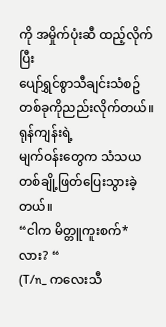ကို အမှိုက်ပုံးဆီ ထည့်လိုက်ပြီး
ပျော်ရွှင်စွာသီချင်းသံစဥ်တစ်ခုကိုညည်းလိုက်တယ်။
ရုန်ကျန်းရဲ့
မျက်ဝန်းတွေက သံသယတစ်ချို့ဖြတ်ပြေးသွားခဲ့တယ်။
“ငါက မိတ္တူကူးစက်*
လား? “
(T/n_ ကလေးသီ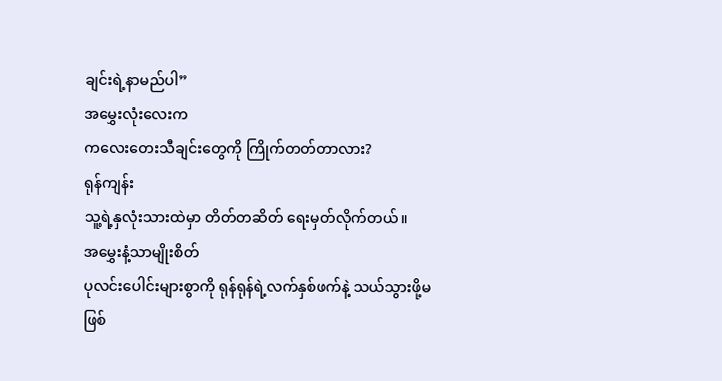ချင်းရဲ့နာမည်ပါ”
အမွှေးလုံးလေးက
ကလေးတေးသီချင်းတွေကို ကြိုက်တတ်တာလား?
ရုန်ကျန်း
သူ့ရဲ့နှလုံးသားထဲမှာ တိတ်တဆိတ် ရေးမှတ်လိုက်တယ်။
အမွှေးနံ့သာမျိုးစိတ်
ပုလင်းပေါင်းများစွာကို ရုန်ရုန်ရဲ့လက်နှစ်ဖက်နဲ့ သယ်သွားဖို့မဖြစ်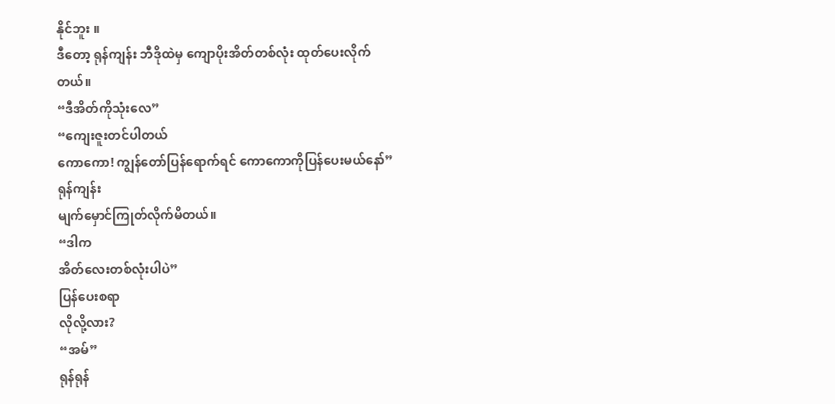နိုင်ဘူး ။
ဒီတော့ ရုန်ကျန်း ဘီဒိုထဲမှ ကျောပိုးအိတ်တစ်လုံး ထုတ်ပေးလိုက်တယ်။
“ဒီအိတ်ကိုသုံးလေ”
“ကျေးဇူးတင်ပါတယ်
ကောကော! ကျွန်တော်ပြန်ရောက်ရင် ကောကောကိုပြန်ပေးမယ်နော်”
ရုန်ကျန်း
မျက်မှောင်ကြုတ်လိုက်မိတယ်။
“ဒါက
အိတ်လေးတစ်လုံးပါပဲ”
ပြန်ပေးစရာ
လိုလို့လား?
“အမ်”
ရုန်ရုန်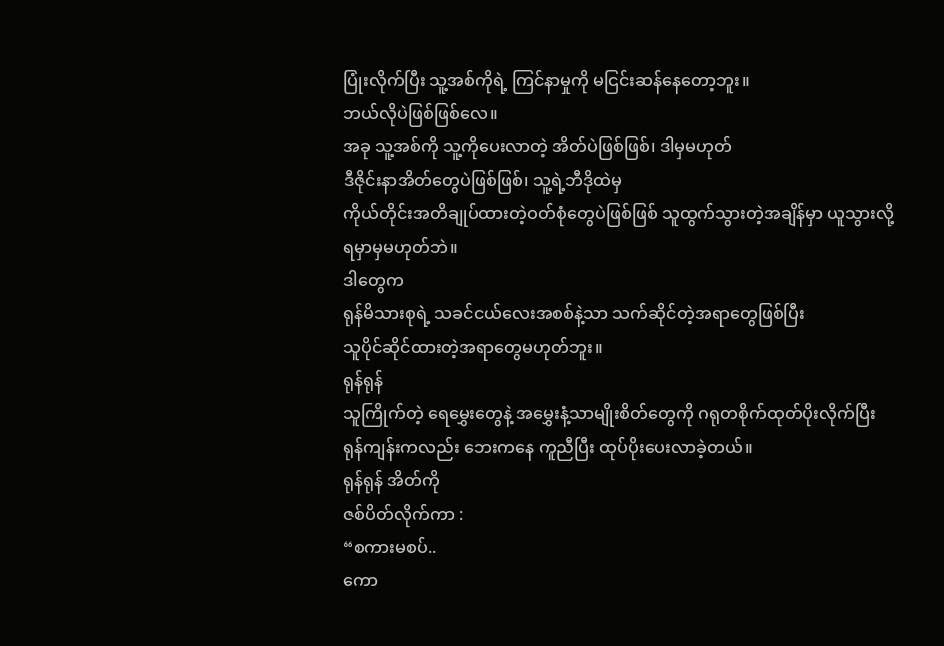ပြုံးလိုက်ပြီး သူ့အစ်ကိုရဲ့ ကြင်နာမှုကို မငြင်းဆန်နေတော့ဘူး။
ဘယ်လိုပဲဖြစ်ဖြစ်လေ။
အခု သူ့အစ်ကို သူ့ကိုပေးလာတဲ့ အိတ်ပဲဖြစ်ဖြစ်၊ ဒါမှမဟုတ်
ဒီဇိုင်းနာအိတ်တွေပဲဖြစ်ဖြစ်၊ သူ့ရဲ့ဘီဒိုထဲမှ
ကိုယ်တိုင်းအတိချုပ်ထားတဲ့ဝတ်စုံတွေပဲဖြစ်ဖြစ် သူထွက်သွားတဲ့အချိန်မှာ ယူသွားလို့
ရမှာမှမဟုတ်ဘဲ။
ဒါတွေက
ရုန်မိသားစုရဲ့ သခင်ငယ်လေးအစစ်နဲ့သာ သက်ဆိုင်တဲ့အရာတွေဖြစ်ပြီး
သူပိုင်ဆိုင်ထားတဲ့အရာတွေမဟုတ်ဘူး။
ရုန်ရုန်
သူကြိုက်တဲ့ ရေမွှေးတွေနဲ့ အမွှေးနံ့သာမျိုးစိတ်တွေကို ဂရုတစိုက်ထုတ်ပိုးလိုက်ပြီး
ရုန်ကျန်းကလည်း ဘေးကနေ ကူညီပြီး ထုပ်ပိုးပေးလာခဲ့တယ်။
ရုန်ရုန် အိတ်ကို
ဇစ်ပိတ်လိုက်ကာ :
“စကားမစပ်..
ကော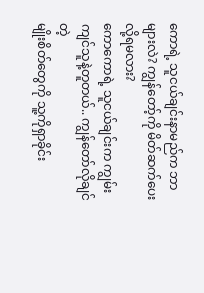ကောရဲ့ သူငယ်ချင်းနာမည်က ဘာများလဲ? ကျွန်တော့်ကို မိတ်ဆက်ပေးလို့ရမလား?
ကောကောရဲ့ သူငယ်ချင်းက ကျွမ်းကျင်သူနဲ့တူတယ်.. ကျွန်တော်လိုချင်တဲ့
မျိုးစိတ်တွေကို သူ့ကိုရှာခိုင်း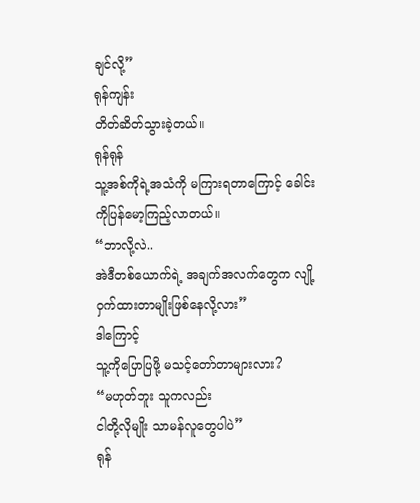ချင်လို့”
ရုန်ကျန်း
တိတ်ဆိတ်သွားခဲ့တယ်။
ရုန်ရုန်
သူ့အစ်ကိုရဲ့အသံကို မကြားရတာကြောင့် ခေါင်းကိုပြန်မော့ကြည့်လာတယ်။
“ဘာလို့လဲ..
အဲဒီတစ်ယောက်ရဲ့ အချက်အလက်တွေက လျို့ဝှက်ထားတာမျိုးဖြစ်နေလို့လား”
ဒါကြောင့်
သူ့ကိုပြောပြဖို့ မသင့်တော်တာများလား?
“မဟုတ်ဘူး သူကလည်း
ငါတို့လိုမျိုး သာမန်လူတွေပါပဲ”
ရုန်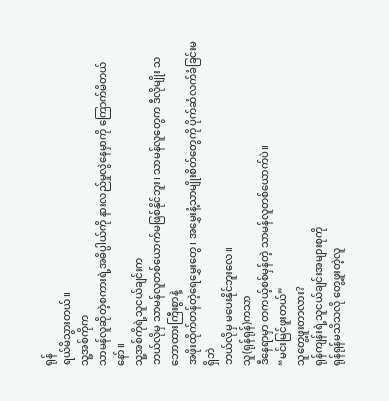ရုန်
ရယ်မိသွားတယ်။
သူ့အစ်ကိုက
သာမန်လူဆိုတဲ့စကားရဲ့အဓိပ္ပါယ်ကို နားလည်မှုလွဲနေမှာကို ကြောက်မိတယ်နော်။
သူ့အစ်ကိုရဲ့သူငယ်ချင်းက
ဘယ်လိုမှ သာမန်လူတစ်ယောက်မဖြစ်နိုင်ဘူး၊ သာမန်လူတွေက ဒီလိုမျိုး သဘောထားကြီးစွာနဲ့
အဖိုးထိုက်တန်တဲ့ရေမွှေးတွေ၊ အမွှေးနံ့သာမျိုးစိတ်တွေကို ပိုက်ဆံလက်ခံခြင်းမရှိဘဲ
ဘယ်လိုမှ မပေးနိုင်ဘူးလေ။
သူ(ရုန်ရုန်)ကသာ
ဒီနေရာမှာ တကယ့်စစ်မှန်တဲ့ သာမန်လူတစ်ယောက်ပဲ။
“မင်းမြင်ဖူးတယ်”
သူတွေ့ဖူးတာလား?
ရုန်ကျန်းရဲ့သူငယ်ချင်းအများစုကို
ရုန်ရုန်မသိသလို တွေ့ဖူးတဲ့လူ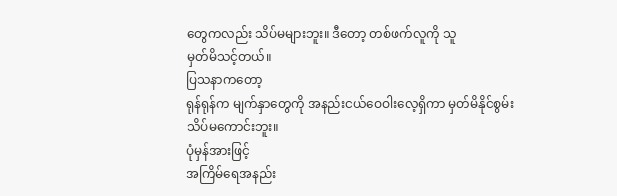တွေကလည်း သိပ်မများဘူး။ ဒီတော့ တစ်ဖက်လူကို သူ
မှတ်မိသင့်တယ်။
ပြသနာကတော့
ရုန်ရုန်က မျက်နှာတွေကို အနည်းငယ်ဝေဝါးလေ့ရှိကာ မှတ်မိနိုင်စွမ်းသိပ်မကောင်းဘူး။
ပုံမှန်အားဖြင့်
အကြိမ်ရေအနည်း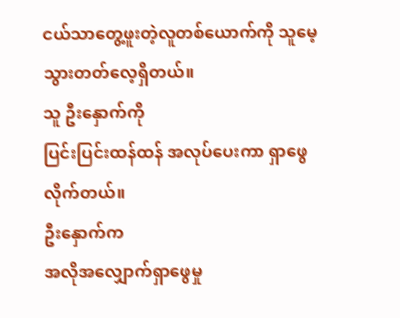ငယ်သာတွေ့ဖူးတဲ့လူတစ်ယောက်ကို သူမေ့သွားတတ်လေ့ရှိတယ်။
သူ ဦးနှောက်ကို
ပြင်းပြင်းထန်ထန် အလုပ်ပေးကာ ရှာဖွေလိုက်တယ်။
ဦးနှောက်က
အလိုအလျှောက်ရှာဖွေမှု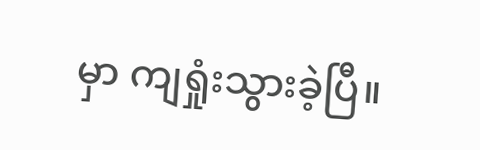မှာ ကျရှုံးသွားခဲ့ပြီ။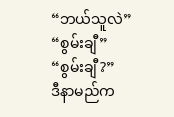“ဘယ်သူလဲ”
“စွမ်းချီ”
“စွမ်းချီ?”
ဒီနာမည်က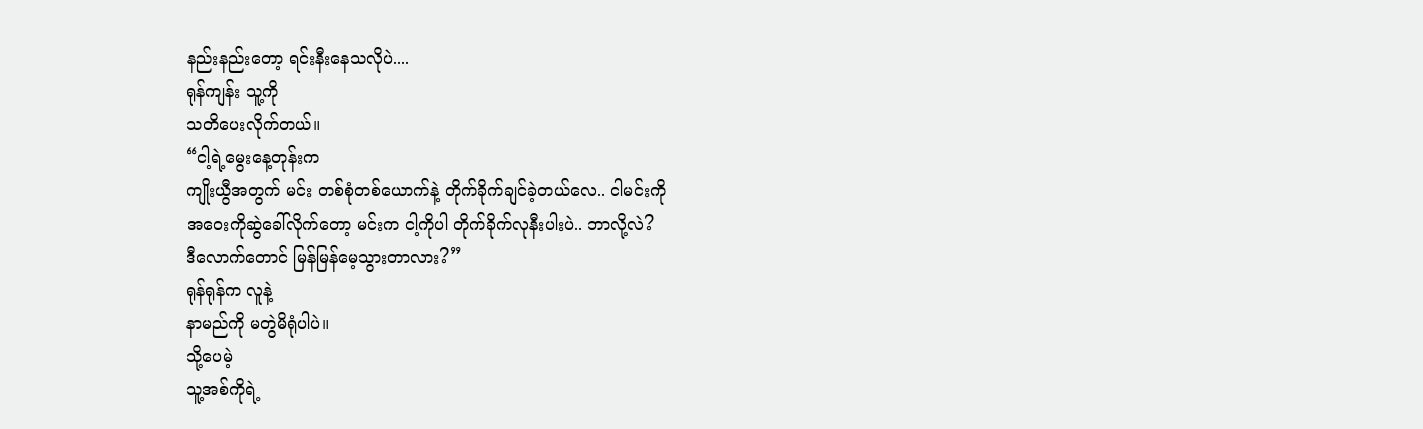နည်းနည်းတော့ ရင်းနီးနေသလိုပဲ....
ရုန်ကျန်း သူ့ကို
သတိပေးလိုက်တယ်။
“ငါ့ရဲ့မွေးနေ့တုန်းက
ကျိုးယွီအတွက် မင်း တစ်စုံတစ်ယောက်နဲ့ တိုက်ခိုက်ချင်ခဲ့တယ်လေ.. ငါမင်းကို
အဝေးကိုဆွဲခေါ်လိုက်တော့ မင်းက ငါ့ကိုပါ တိုက်ခိုက်လုနီးပါးပဲ.. ဘာလို့လဲ?
ဒီလောက်တောင် မြန်မြန်မေ့သွားတာလား?”
ရုန်ရုန်က လူနဲ့
နာမည်ကို မတွဲမိရုံပါပဲ။
သို့ပေမဲ့
သူ့အစ်ကိုရဲ့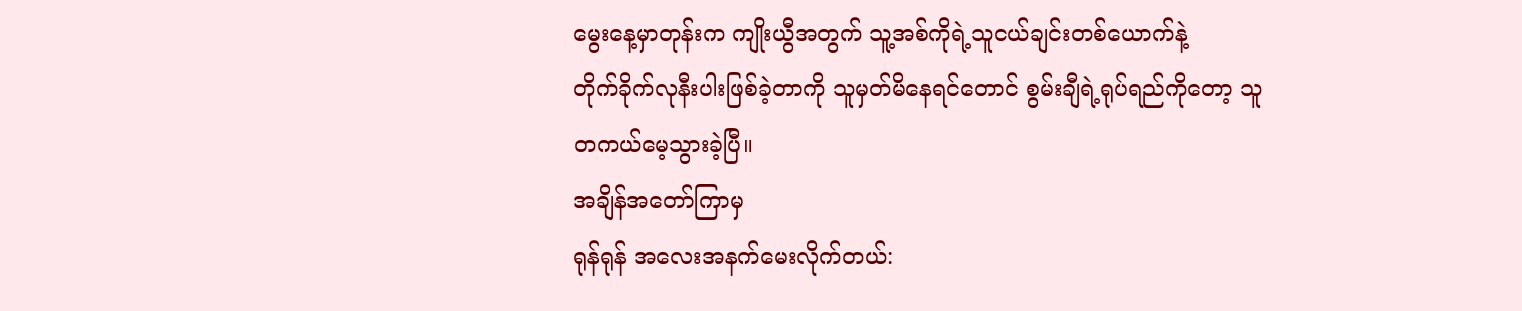မွေးနေ့မှာတုန်းက ကျိုးယွီအတွက် သူ့အစ်ကိုရဲ့သူငယ်ချင်းတစ်ယောက်နဲ့
တိုက်ခိုက်လုနီးပါးဖြစ်ခဲ့တာကို သူမှတ်မိနေရင်တောင် စွမ်းချီရဲ့ရုပ်ရည်ကိုတော့ သူ
တကယ်မေ့သွားခဲ့ပြီ။
အချိန်အတော်ကြာမှ
ရုန်ရုန် အလေးအနက်မေးလိုက်တယ်: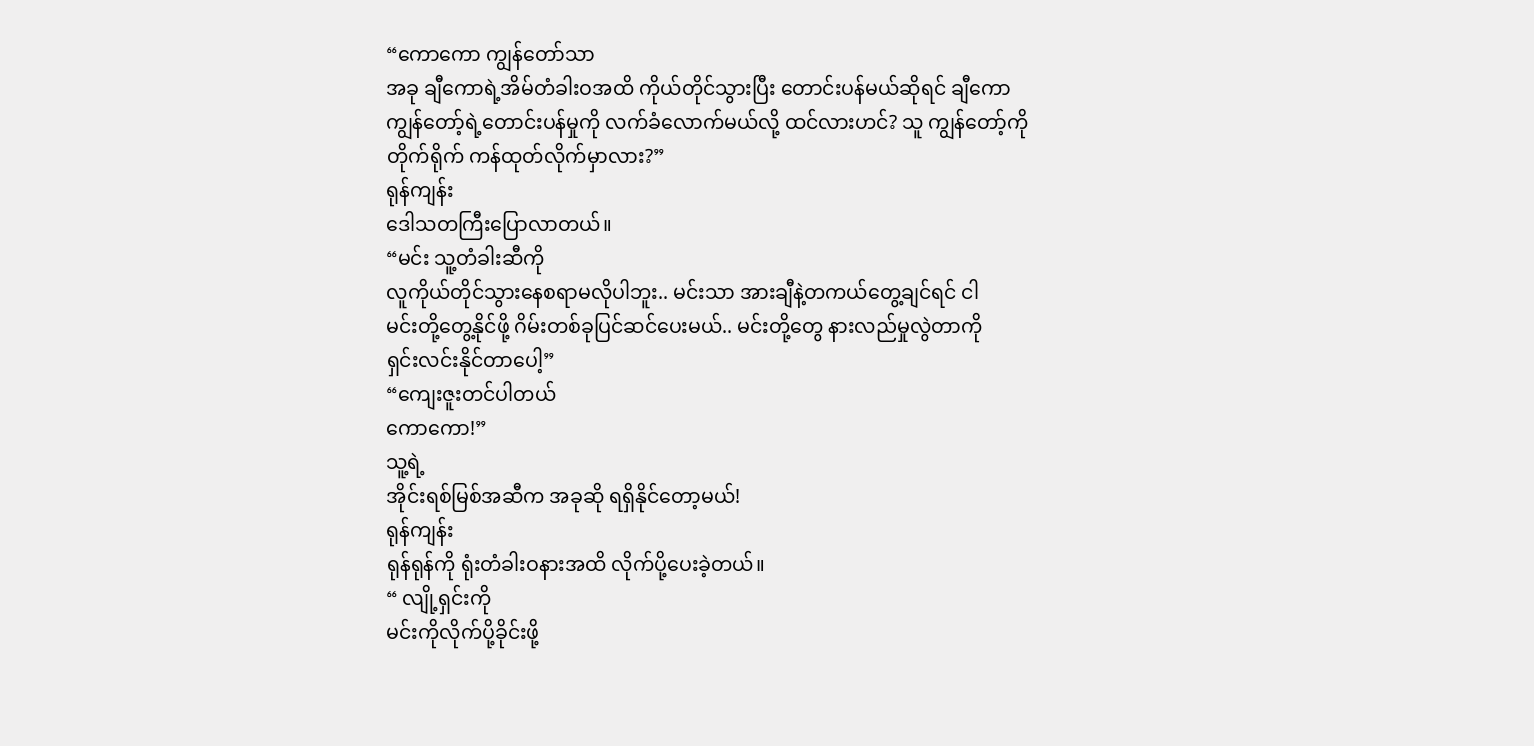“ကောကော ကျွန်တော်သာ
အခု ချီကောရဲ့အိမ်တံခါးဝအထိ ကိုယ်တိုင်သွားပြီး တောင်းပန်မယ်ဆိုရင် ချီကော
ကျွန်တော့်ရဲ့တောင်းပန်မှုကို လက်ခံလောက်မယ်လို့ ထင်လားဟင်? သူ ကျွန်တော့်ကို
တိုက်ရိုက် ကန်ထုတ်လိုက်မှာလား?”
ရုန်ကျန်း
ဒေါသတကြီးပြောလာတယ်။
“မင်း သူ့တံခါးဆီကို
လူကိုယ်တိုင်သွားနေစရာမလိုပါဘူး.. မင်းသာ အားချီနဲ့တကယ်တွေ့ချင်ရင် ငါ
မင်းတို့တွေ့နိုင်ဖို့ ဂိမ်းတစ်ခုပြင်ဆင်ပေးမယ်.. မင်းတို့တွေ နားလည်မှုလွဲတာကို
ရှင်းလင်းနိုင်တာပေါ့”
“ကျေးဇူးတင်ပါတယ်
ကောကော!”
သူ့ရဲ့
အိုင်းရစ်မြစ်အဆီက အခုဆို ရရှိနိုင်တော့မယ်!
ရုန်ကျန်း
ရုန်ရုန်ကို ရုံးတံခါးဝနားအထိ လိုက်ပို့ပေးခဲ့တယ်။
“ လျို့ရှင်းကို
မင်းကိုလိုက်ပို့ခိုင်းဖို့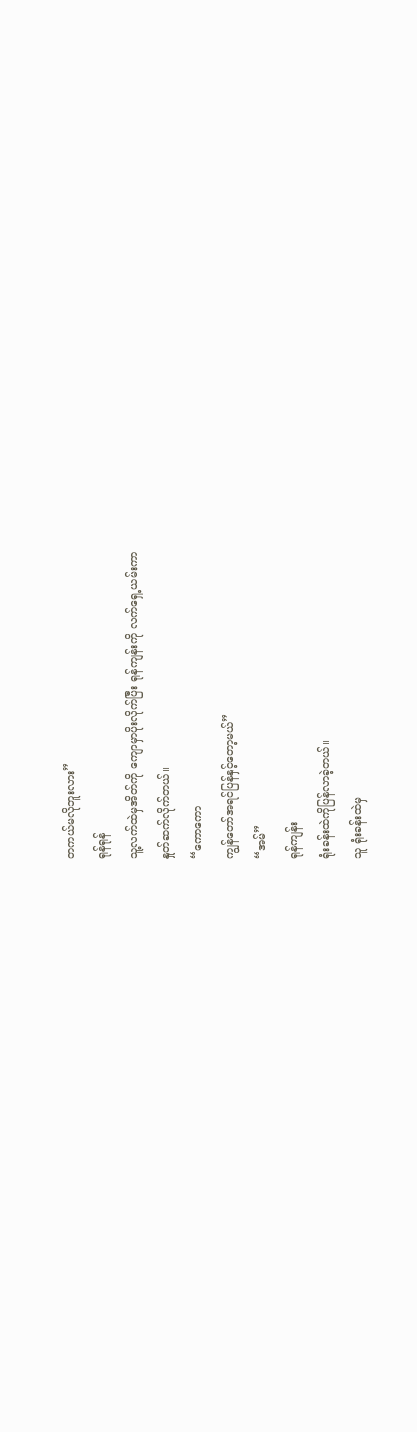တကယ်မလိုဘူးလား”
ရုန်ရုန်
သူ့လက်ထဲမှအိတ်ကို ကျောမှာပိုးလိုက်ပြီး ရုန်ကျန်းကို လက်ရှေ့ယမ်းကာ
နှုတ်ဆက်လိုက်တယ်။
“ကောကော
ကျွန်တော်အရင်ပြန်နှင့်တော့မယ်”
“အမ်”
ရုန်ကျန်း
ရုံးခန်းထဲကိုပြန်လာခဲ့တယ်။
သူ ရုံးခန်းထဲမှ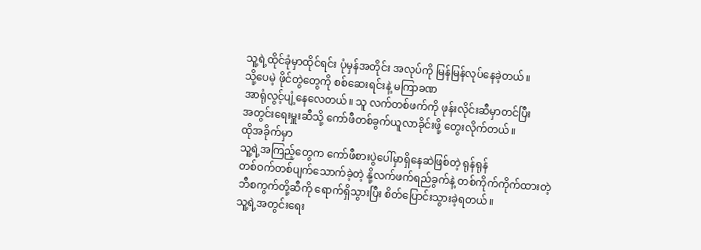သူ့ရဲ့ထိုင်ခုံမှာထိုင်ရင်း ပုံမှန်အတိုင်း အလုပ်ကို မြန်မြန်လုပ်နေခဲ့တယ်။
သို့ပေမဲ့ ဖိုင်တွဲတွေကို စစ်ဆေးရင်းနဲ့ မကြာခဏ
အာရုံလွင့်ပျံ့နေလေတယ်။ သူ လက်တစ်ဖက်ကို ဖုန်းလိုင်းဆီမှာတင်ပြီး
အတွင်းရေးမှူးဆီသို့ ကော်ဖီတစ်ခွက်ယူလာခိုင်းဖို့ တွေးလိုက်တယ်။
ထိုအခိုက်မှာ
သူ့ရဲ့အကြည့်တွေက ကော်ဖီစားပွဲပေါ်မှာရှိနေဆဲဖြစ်တဲ့ ရုန်ရုန်
တစ်ဝက်တစ်ပျက်သောက်ခဲ့တဲ့ နို့လက်ဖက်ရည်ခွက်နဲ့ တစ်ကိုက်ကိုက်ထားတဲ့
ဘီစကွက်တို့ဆီကို ရောက်ရှိသွားပြီး စိတ်ပြောင်းသွားခဲ့ရတယ်။
သူ့ရဲ့အတွင်းရေး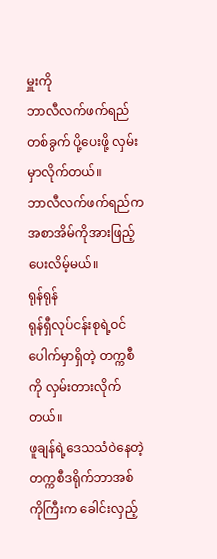မှူးကို
ဘာလီလက်ဖက်ရည်တစ်ခွက် ပို့ပေးဖို့ လှမ်းမှာလိုက်တယ်။
ဘာလီလက်ဖက်ရည်က
အစာအိမ်ကိုအားဖြည့်ပေးလိမ့်မယ်။
ရုန်ရုန်
ရုန်ရှီလုပ်ငန်းစုရဲ့ဝင်ပေါက်မှာရှိတဲ့ တက္ကစီကို လှမ်းတားလိုက်တယ်။
ဖူချန်ရဲ့ဒေသသံဝဲနေတဲ့
တက္ကစီဒရိုက်ဘာအစ်ကိုကြီးက ခေါင်းလှည့်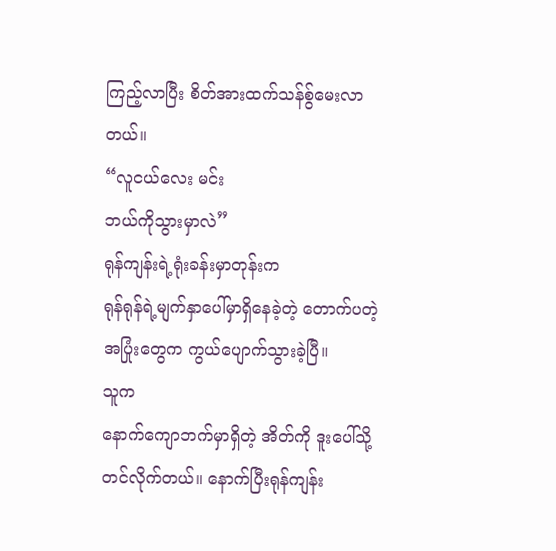ကြည့်လာပြီး စိတ်အားထက်သန်စွ်မေးလာတယ်။
“လူငယ်လေး မင်း
ဘယ်ကိုသွားမှာလဲ”
ရုန်ကျန်းရဲ့ရုံးခန်းမှာတုန်းက
ရုန်ရုန်ရဲ့မျက်နှာပေါ်မှာရှိနေခဲ့တဲ့ တောက်ပတဲ့အပြုံးတွေက ကွယ်ပျောက်သွားခဲ့ပြီ။
သူက
နောက်ကျောဘက်မှာရှိတဲ့ အိတ်ကို ဒူးပေါ်သို့တင်လိုက်တယ်။ နောက်ပြီးရုန်ကျန်း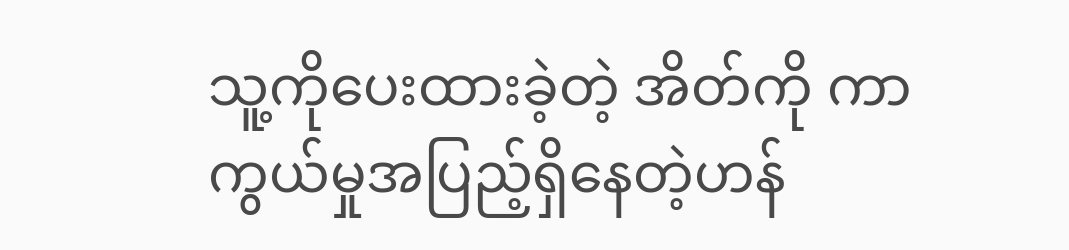သူ့ကိုပေးထားခဲ့တဲ့ အိတ်ကို ကာကွယ်မှုအပြည့်ရှိနေတဲ့ဟန်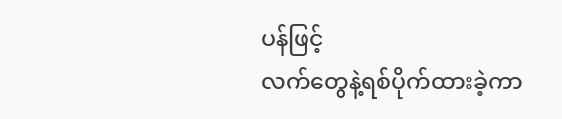ပန်ဖြင့်
လက်တွေနဲ့ရစ်ပိုက်ထားခဲ့ကာ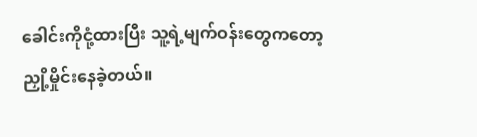ခေါင်းကိုငုံ့ထားပြီး သူ့ရဲ့မျက်ဝန်းတွေကတော့
ညှို့မှိုင်းနေခဲ့တယ်။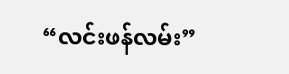“လင်းဖန်လမ်း”